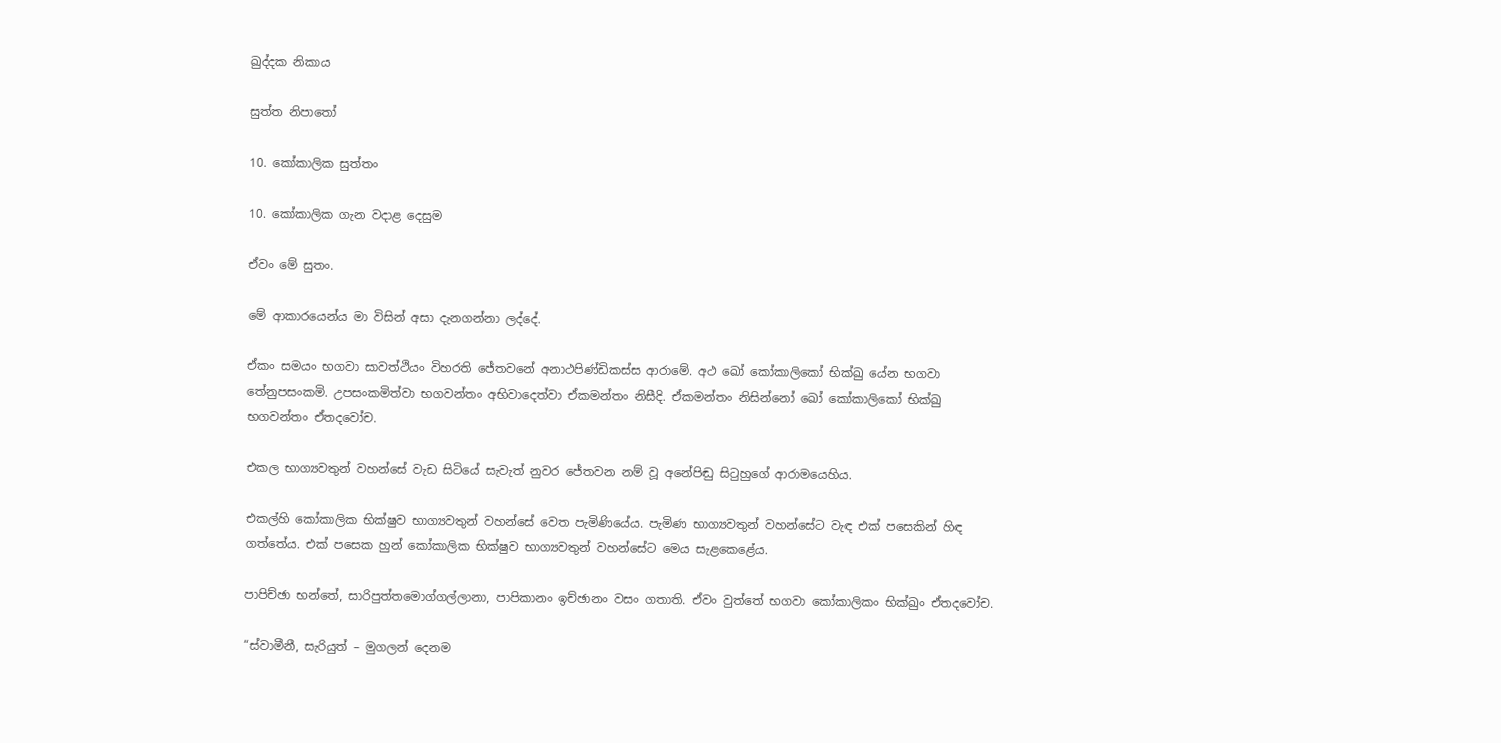ඛුද්දක නිකාය

සුත්ත නිපාතෝ

10. කෝකාලික සුත්තං

10. කෝකාලික ගැන වදාළ දෙසුම

ඒවං මේ සුතං.

මේ ආකාරයෙන්ය මා විසින් අසා දැනගන්නා ලද්දේ.

ඒකං සමයං භගවා සාවත්ථියං විහරති ජේතවනේ අනාථපිණ්ඩිකස්ස ආරාමේ. අථ ඛෝ කෝකාලිකෝ භික්ඛු යේන භගවා තේනුපසංකමි. උපසංකමිත්වා භගවන්තං අභිවාදෙත්වා ඒකමන්තං නිසීදි. ඒකමන්තං නිසින්නෝ ඛෝ කෝකාලිකෝ භික්ඛු භගවන්තං ඒතදවෝච.

එකල භාග්‍යවතුන් වහන්සේ වැඩ සිටියේ සැවැත් නුවර ජේතවන නම් වූ අනේපිඬු සිටුහුගේ ආරාමයෙහිය.

එකල්හි කෝකාලික භික්ෂුව භාග්‍යවතුන් වහන්සේ වෙත පැමිණියේය. පැමිණ භාග්‍යවතුන් වහන්සේට වැඳ එක් පසෙකින් හිඳ ගත්තේය. එක් පසෙක හුන් කෝකාලික භික්ෂුව භාග්‍යවතුන් වහන්සේට මෙය සැළකෙළේය.

පාපිච්ඡා භන්තේ, සාරිපුත්තමොග්ගල්ලානා, පාපිකානං ඉච්ඡානං වසං ගතාති. ඒවං වුත්තේ භගවා කෝකාලිකං භික්ඛුං ඒතදවෝච.

“ස්වාමීනී, සැරියුත් – මුගලන් දෙනම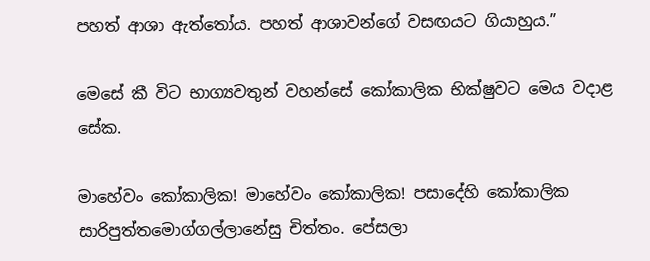පහත් ආශා ඇත්තෝය. පහත් ආශාවන්ගේ වසඟයට ගියාහුය.”

මෙසේ කී විට භාග්‍යවතුන් වහන්සේ කෝකාලික භික්ෂුවට මෙය වදාළ සේක.

මාහේවං කෝකාලික! මාහේවං කෝකාලික! පසාදේහි කෝකාලික සාරිපුත්තමොග්ගල්ලානේසු චිත්තං. පේසලා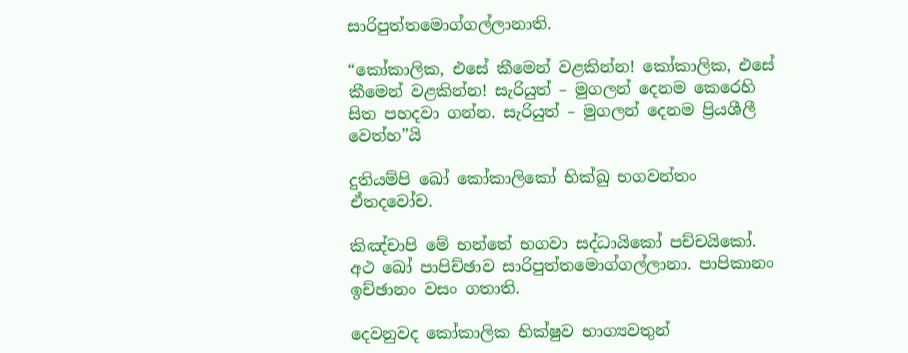සාරිපුත්තමොග්ගල්ලානාති.

“කෝකාලික, එසේ කීමෙන් වළකින්න! කෝකාලික, එසේ කීමෙන් වළකින්න! සැරියුත් – මුගලන් දෙනම කෙරෙහි සිත පහදවා ගන්න. සැරියුත් – මුගලන් දෙනම ප්‍රියශීලී වෙත්හ”යි

දුතියම්පි ඛෝ කෝකාලිකෝ භික්ඛු භගවන්තං ඒතදවෝච.

කිඤ්චාපි මේ භන්තේ භගවා සද්ධායිකෝ පච්චයිකෝ. අථ ඛෝ පාපිච්ඡාව සාරිපුත්තමොග්ගල්ලානා. පාපිකානං ඉච්ඡානං වසං ගතාති.

දෙවනුවද කෝකාලික භික්ෂුව භාග්‍යවතුන්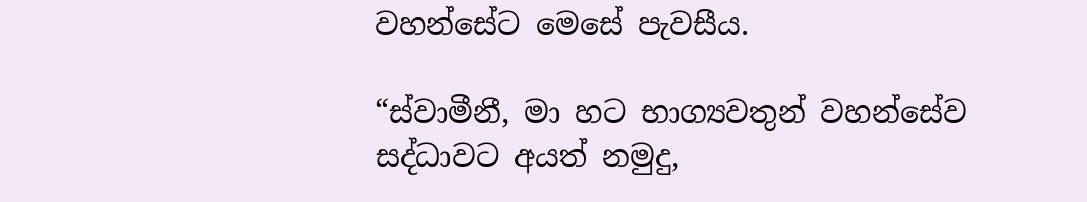වහන්සේට මෙසේ පැවසීය.

“ස්වාමීනී, මා හට භාග්‍යවතුන් වහන්සේව සද්ධාවට අයත් නමුදු,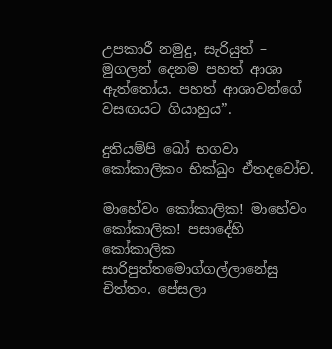උපකාරී නමුදු, සැරියුත් – මුගලන් දෙනම පහත් ආශා ඇත්තෝය. පහත් ආශාවන්ගේ වසඟයට ගියාහුය”.

දුතියම්පි ඛෝ භගවා කෝකාලිකං භික්ඛුං ඒතදවෝච.

මාහේවං කෝකාලික! මාහේවං කෝකාලික! පසාදේහි කෝකාලික සාරිපුත්තමොග්ගල්ලානේසු චිත්තං. පේසලා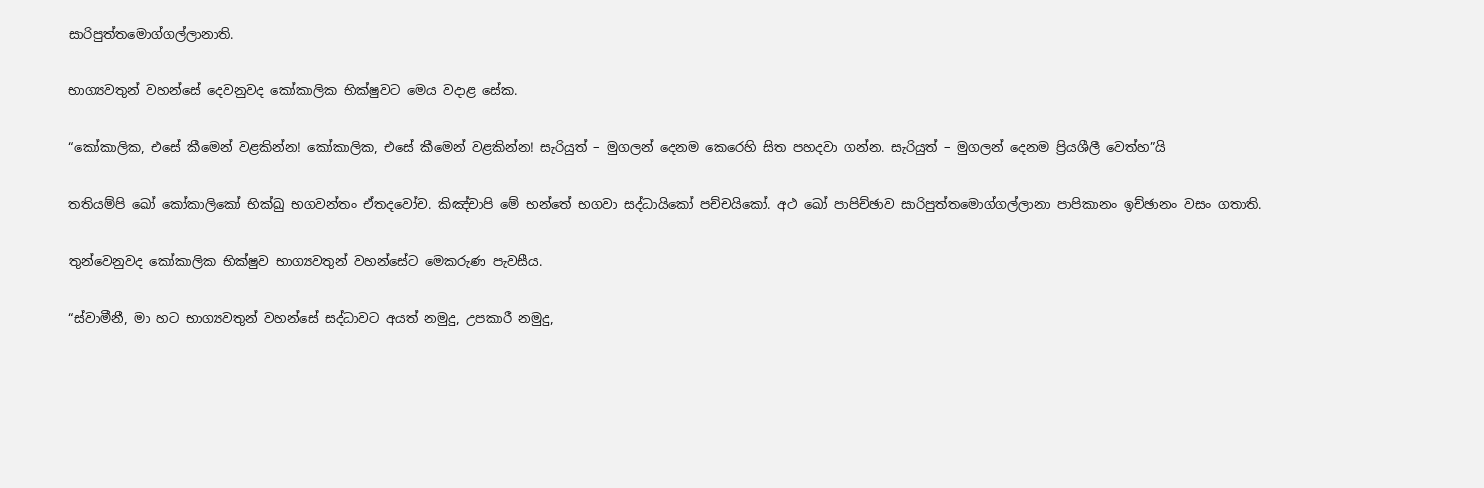සාරිපුත්තමොග්ගල්ලානාති.

භාග්‍යවතුන් වහන්සේ දෙවනුවද කෝකාලික භික්ෂුවට මෙය වදාළ සේක.

“කෝකාලික, එසේ කීමෙන් වළකින්න! කෝකාලික, එසේ කීමෙන් වළකින්න! සැරියුත් – මුගලන් දෙනම කෙරෙහි සිත පහදවා ගන්න. සැරියුත් – මුගලන් දෙනම ප්‍රියශීලී වෙත්හ”යි

තතියම්පි ඛෝ කෝකාලිකෝ භික්ඛු භගවන්තං ඒතදවෝච. කිඤ්චාපි මේ භන්තේ භගවා සද්ධායිකෝ පච්චයිකෝ. අථ ඛෝ පාපිච්ඡාව සාරිපුත්තමොග්ගල්ලානා පාපිකානං ඉච්ඡානං වසං ගතාති.

තුන්වෙනුවද කෝකාලික භික්ෂුව භාග්‍යවතුන් වහන්සේට මෙකරුණ පැවසීය.

“ස්වාමීනී, මා හට භාග්‍යවතුන් වහන්සේ සද්ධාවට අයත් නමුදු, උපකාරී නමුදු,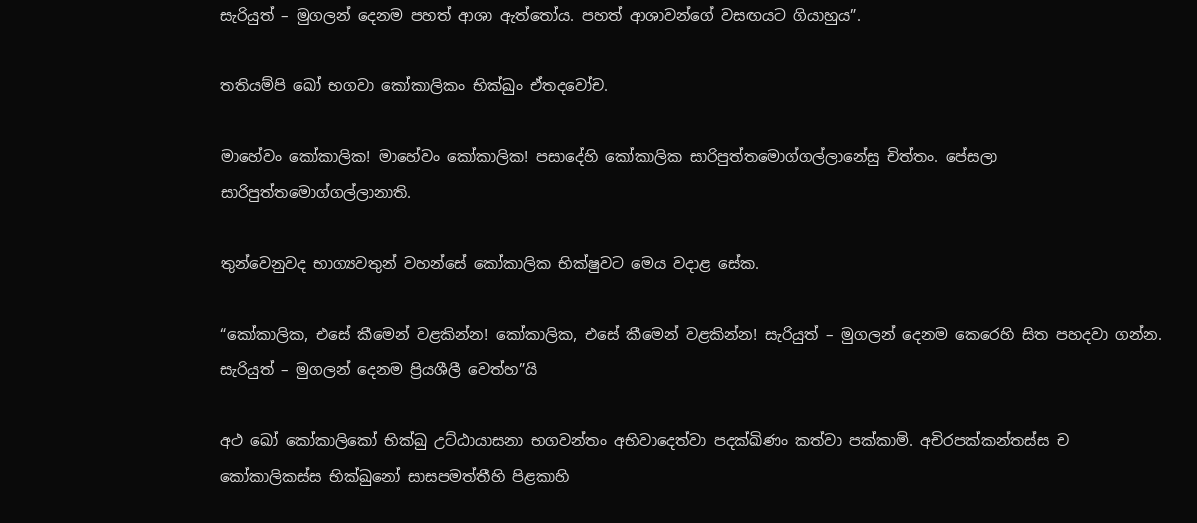සැරියුත් – මුගලන් දෙනම පහත් ආශා ඇත්තෝය. පහත් ආශාවන්ගේ වසඟයට ගියාහුය”.

තතියම්පි ඛෝ භගවා කෝකාලිකං භික්ඛුං ඒතදවෝච.

මාහේවං කෝකාලික! මාහේවං කෝකාලික! පසාදේහි කෝකාලික සාරිපුත්තමොග්ගල්ලානේසු චිත්තං. පේසලා සාරිපුත්තමොග්ගල්ලානාති.

තුන්වෙනුවද භාග්‍යවතුන් වහන්සේ කෝකාලික භික්ෂුවට මෙය වදාළ සේක.

“කෝකාලික, එසේ කීමෙන් වළකින්න! කෝකාලික, එසේ කීමෙන් වළකින්න! සැරියුත් – මුගලන් දෙනම කෙරෙහි සිත පහදවා ගන්න. සැරියුත් – මුගලන් දෙනම ප්‍රියශීලී වෙත්හ”යි

අථ ඛෝ කෝකාලිකෝ භික්ඛු උට්ඨායාසනා භගවන්තං අභිවාදෙත්වා පදක්ඛිණං කත්වා පක්කාමි. අචිරපක්කන්තස්ස ච කෝකාලිකස්ස භික්ඛුනෝ සාසපමත්තීහි පිළකාහි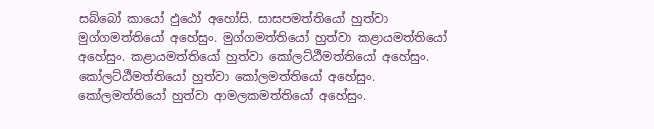සබ්බෝ කායෝ ඵුඨෝ අහෝසි. සාසපමත්තියෝ හුත්වා මුග්ගමත්තියෝ අහේසුං. මුග්ගමත්තියෝ හුත්වා කළායමත්තියෝ අහේසුං. කළායමත්තියෝ හුත්වා කෝලට්ඨීමත්තියෝ අහේසුං. කෝලට්ඨීමත්තියෝ හුත්වා කෝලමත්තියෝ අහේසුං. කෝලමත්තියෝ හුත්වා ආමලකමත්තියෝ අහේසුං.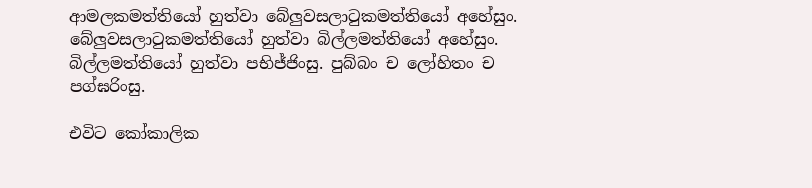ආමලකමත්තියෝ හුත්වා බේලුවසලාටුකමත්තියෝ අහේසුං. බේලුවසලාටුකමත්තියෝ හුත්වා බිල්ලමත්තියෝ අහේසුං. බිල්ලමත්තියෝ හුත්වා පභිජ්ජිංසු. පුබ්බං ච ලෝහිතං ච පග්ඝරිංසු.

එවිට කෝකාලික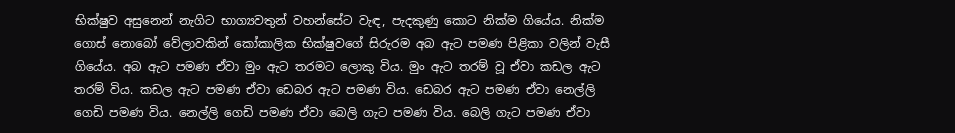භික්ෂුව අසුනෙන් නැගිට භාග්‍යවතුන් වහන්සේට වැඳ, පැදකුණු කොට නික්ම ගියේය. නික්ම ගොස් නොබෝ වේලාවකින් කෝකාලික භික්ෂුවගේ සිරුරම අබ ඇට පමණ පිළිකා වලින් වැසී ගියේය. අබ ඇට පමණ ඒවා මුං ඇට තරමට ලොකු විය. මුං ඇට තරම් වූ ඒවා කඩල ඇට තරම් විය. කඩල ඇට පමණ ඒවා ඩෙබර ඇට පමණ විය. ඩෙබර ඇට පමණ ඒවා නෙල්ලි ගෙඩි පමණ විය. නෙල්ලි ගෙඩි පමණ ඒවා බෙලි ගැට පමණ විය. බෙලි ගැට පමණ ඒවා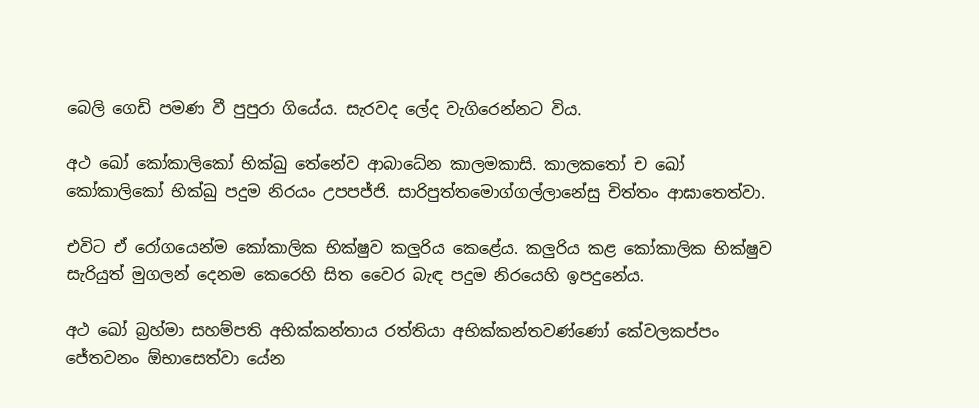බෙලි ගෙඩි පමණ වී පුපුරා ගියේය. සැරවද ලේද වැගිරෙන්නට විය.

අථ ඛෝ කෝකාලිකෝ භික්ඛු තේනේව ආබාධේන කාලමකාසි. කාලකතෝ ච ඛෝ කෝකාලිකෝ භික්ඛු පදුම නිරයං උපපජ්ජි. සාරිපුත්තමොග්ගල්ලානේසු චිත්තං ආඝාතෙත්වා.

එවිට ඒ රෝගයෙන්ම කෝකාලික භික්ෂුව කලුරිය කෙළේය. කලුරිය කළ කෝකාලික භික්ෂුව සැරියුත් මුගලන් දෙනම කෙරෙහි සිත වෛර බැඳ පදුම නිරයෙහි ඉපදුනේය.

අථ ඛෝ බ්‍රහ්මා සහම්පති අභික්කන්තාය රත්තියා අභික්කන්තවණ්ණෝ කේවලකප්පං ජේතවනං ඕභාසෙත්වා යේන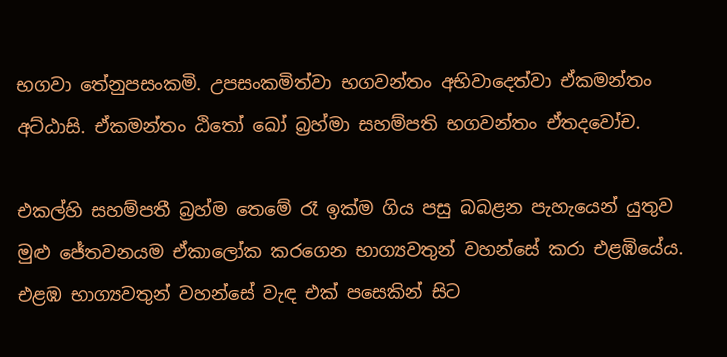භගවා තේනුපසංකමි. උපසංකමිත්වා භගවන්තං අභිවාදෙත්වා ඒකමන්තං අට්ඨාසි. ඒකමන්තං ඨිතෝ ඛෝ බ්‍රහ්මා සහම්පති භගවන්තං ඒතදවෝච.

එකල්හි සහම්පතී බ්‍රහ්ම තෙමේ රෑ ඉක්ම ගිය පසු බබළන පැහැයෙන් යුතුව මුළු ජේතවනයම ඒකාලෝක කරගෙන භාග්‍යවතුන් වහන්සේ කරා එළඹියේය. එළඹ භාග්‍යවතුන් වහන්සේ වැඳ එක් පසෙකින් සිට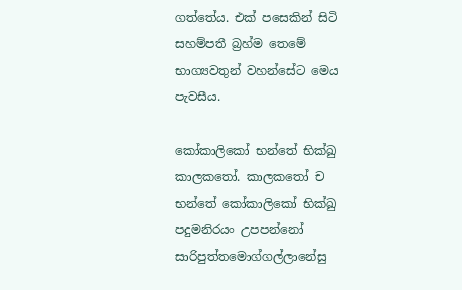ගත්තේය. එක් පසෙකින් සිටි සහම්පතී බ්‍රහ්ම තෙමේ භාග්‍යවතුන් වහන්සේට මෙය පැවසීය.

කෝකාලිකෝ භන්තේ භික්ඛු කාලකතෝ. කාලකතෝ ච භන්තේ කෝකාලිකෝ භික්ඛු පදුමනිරයං උපපන්නෝ සාරිපුත්තමොග්ගල්ලානේසු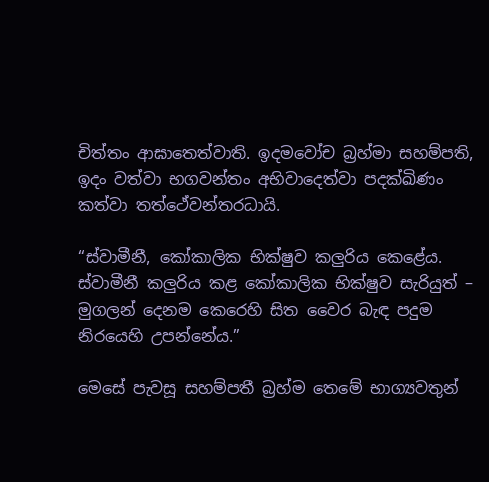චිත්තං ආඝාතෙත්වාති. ඉදමවෝච බ්‍රහ්මා සහම්පති, ඉදං වත්වා භගවන්තං අභිවාදෙත්වා පදක්ඛිණං කත්වා තත්ථේවන්තරධායි.

“ස්වාමීනී, කෝකාලික භික්ෂුව කලුරිය කෙළේය. ස්වාමීනී කලුරිය කළ කෝකාලික භික්ෂුව සැරියුත් – මුගලන් දෙනම කෙරෙහි සිත වෛර බැඳ පදුම නිරයෙහි උපන්නේය.”

මෙසේ පැවසූ සහම්පතී බ්‍රහ්ම තෙමේ භාග්‍යවතුන්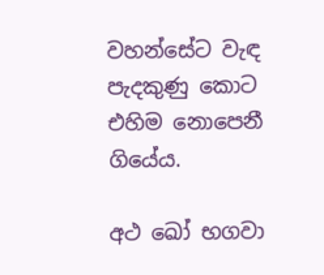වහන්සේට වැඳ පැදකුණු කොට එහිම නොපෙනී ගියේය.

අථ ඛෝ භගවා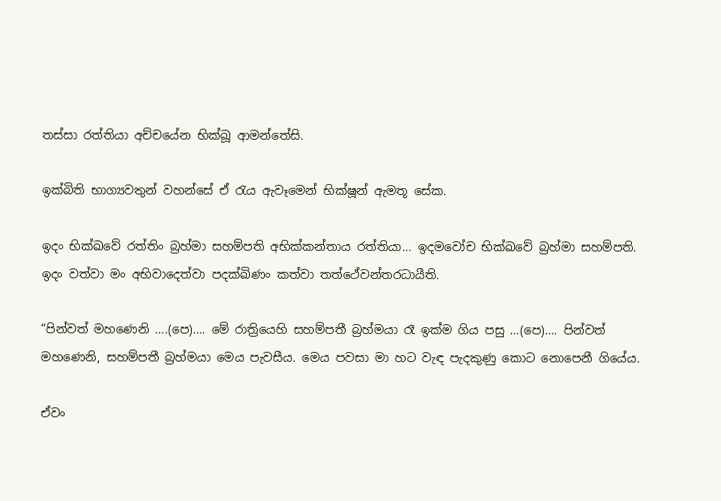තස්සා රත්තියා අච්චයේන භික්ඛූ ආමන්තේසි.

ඉක්බිති භාග්‍යවතුන් වහන්සේ ඒ රැය ඇවෑමෙන් භික්ෂූන් ඇමතූ සේක.

ඉදං භික්ඛවේ රත්තිං බ්‍රහ්මා සහම්පති අභික්කන්තාය රත්තියා… ඉදමවෝච භික්ඛවේ බ්‍රහ්මා සහම්පති. ඉදං වත්වා මං අභිවාදෙත්වා පදක්ඛිණං කත්වා තත්ථේවන්තරධායීති.

“පින්වත් මහණෙනි ….(පෙ)…. මේ රාත්‍රියෙහි සහම්පතී බ්‍රහ්මයා රෑ ඉක්ම ගිය පසු …(පෙ)…. පින්වත් මහණෙනි, සහම්පතී බ්‍රහ්මයා මෙය පැවසීය. මෙය පවසා මා හට වැඳ පැදකුණු කොට නොපෙනී ගියේය.

ඒවං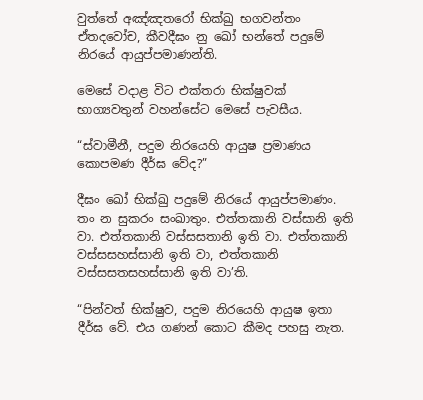වුත්තේ අඤ්ඤතරෝ භික්ඛු භගවන්තං ඒතදවෝච, කීවදීඝං නු ඛෝ භන්තේ පදුමේ නිරයේ ආයුප්පමාණන්ති.

මෙසේ වදාළ විට එක්තරා භික්ෂුවක් භාග්‍යවතුන් වහන්සේට මෙසේ පැවසීය.

“ස්වාමීනී, පදුම නිරයෙහි ආයුෂ ප්‍රමාණය කොපමණ දීර්ඝ වේද?”

දීඝං ඛෝ භික්ඛු පදුමේ නිරයේ ආයුප්පමාණං. තං න සුකරං සංඛාතුං. එත්තකානි වස්සානි ඉති වා. එත්තකානි වස්සසතානි ඉති වා. එත්තකානි වස්සසහස්සානි ඉති වා, එත්තකානි වස්සසතසහස්සානි ඉති වා’ති.

“පින්වත් භික්ෂුව, පදුම නිරයෙහි ආයුෂ ඉතා දීර්ඝ වේ. එය ගණන් කොට කීමද පහසු නැත.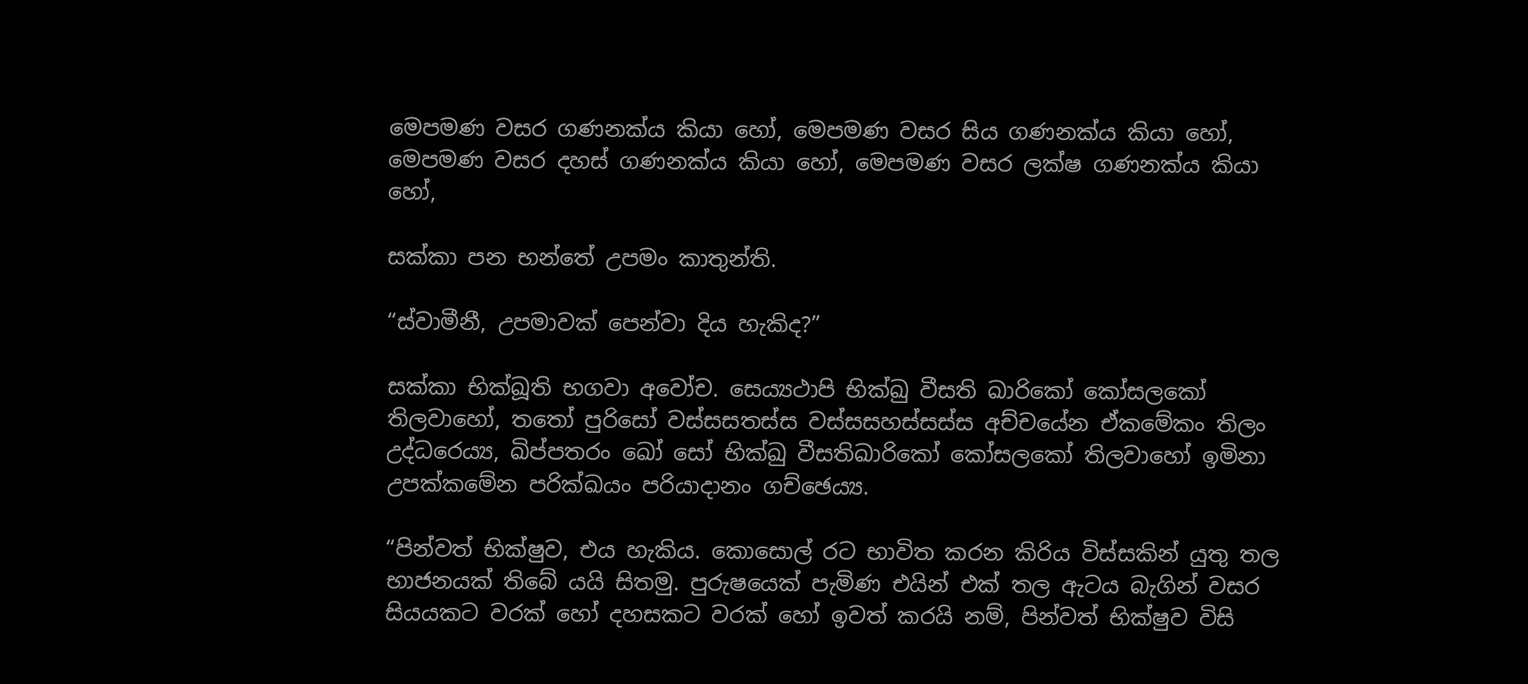මෙපමණ වසර ගණනක්ය කියා හෝ, මෙපමණ වසර සිය ගණනක්ය කියා හෝ, මෙපමණ වසර දහස් ගණනක්ය කියා හෝ, මෙපමණ වසර ලක්ෂ ගණනක්ය කියා හෝ,

සක්කා පන භන්තේ උපමං කාතුන්ති.

“ස්වාමීනී, උපමාවක් පෙන්වා දිය හැකිද?”

සක්කා භික්ඛූති භගවා අවෝච. සෙය්‍යථාපි භික්ඛු වීසති ඛාරිකෝ කෝසලකෝ තිලවාහෝ, තතෝ පුරිසෝ වස්සසතස්ස වස්සසහස්සස්ස අච්චයේන ඒකමේකං තිලං උද්ධරෙය්‍ය, ඛිප්පතරං ඛෝ සෝ භික්ඛු වීසතිඛාරිකෝ කෝසලකෝ තිලවාහෝ ඉමිනා උපක්කමේන පරික්ඛයං පරියාදානං ගච්ඡෙය්‍ය.

“පින්වත් භික්ෂුව, එය හැකිය. කොසොල් රට භාවිත කරන කිරිය විස්සකින් යුතු තල භාජනයක් තිබේ යයි සිතමු. පුරුෂයෙක් පැමිණ එයින් එක් තල ඇටය බැගින් වසර සියයකට වරක් හෝ දහසකට වරක් හෝ ඉවත් කරයි නම්, පින්වත් භික්ෂුව විසි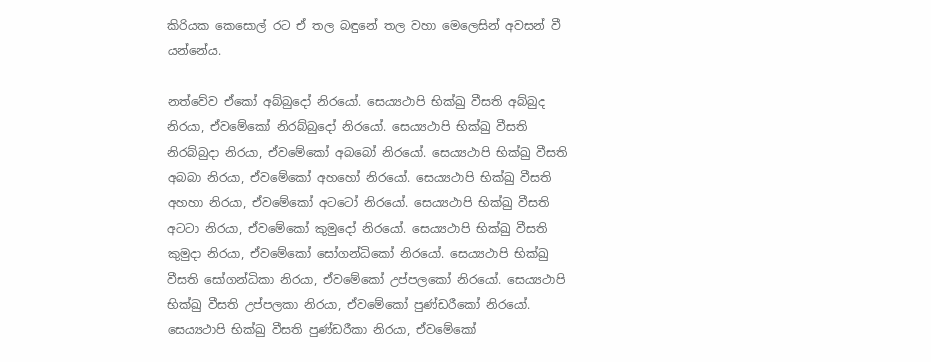කිරියක කෙසොල් රට ඒ තල බඳුනේ තල වහා මෙලෙසින් අවසන් වී යන්නේය.

නත්වේව ඒකෝ අබ්බුදෝ නිරයෝ. සෙය්‍යථාපි භික්ඛු වීසති අබ්බුද නිරයා, ඒවමේකෝ නිරබ්බුදෝ නිරයෝ. සෙය්‍යථාපි භික්ඛු වීසති නිරබ්බුදා නිරයා, ඒවමේකෝ අබබෝ නිරයෝ. සෙය්‍යථාපි භික්ඛු වීසති අබබා නිරයා, ඒවමේකෝ අහහෝ නිරයෝ. සෙය්‍යථාපි භික්ඛු වීසති අහහා නිරයා, ඒවමේකෝ අටටෝ නිරයෝ. සෙය්‍යථාපි භික්ඛු වීසති අටටා නිරයා, ඒවමේකෝ කුමුදෝ නිරයෝ. සෙය්‍යථාපි භික්ඛු වීසති කුමුදා නිරයා, ඒවමේකෝ සෝගන්ධිකෝ නිරයෝ. සෙය්‍යථාපි භික්ඛු වීසති සෝගන්ධිකා නිරයා, ඒවමේකෝ උප්පලකෝ නිරයෝ. සෙය්‍යථාපි භික්ඛු වීසති උප්පලකා නිරයා, ඒවමේකෝ පුණ්ඩරීකෝ නිරයෝ. සෙය්‍යථාපි භික්ඛු වීසති පුණ්ඩරීකා නිරයා, ඒවමේකෝ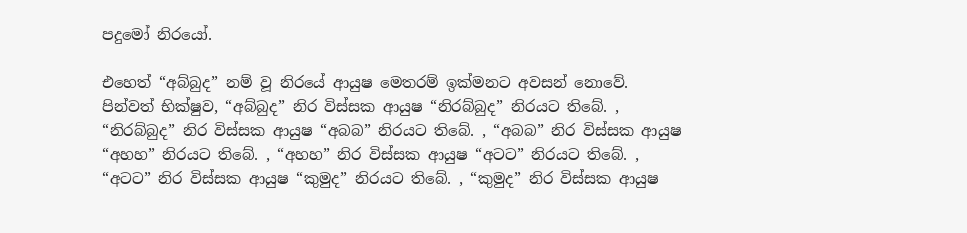පදුමෝ නිරයෝ.

එහෙත් “අබ්බුද” නම් වූ නිරයේ ආයුෂ මෙතරම් ඉක්මනට අවසන් නොවේ. පින්වත් භික්ෂුව, “අබ්බුද” නිර විස්සක ආයුෂ “නිරබ්බුද” නිරයට තිබේ. , “නිරබ්බුද” නිර විස්සක ආයුෂ “අබබ” නිරයට තිබේ. , “අබබ” නිර විස්සක ආයුෂ “අහහ” නිරයට තිබේ. , “අහහ” නිර විස්සක ආයුෂ “අටට” නිරයට තිබේ. , “අටට” නිර විස්සක ආයුෂ “කුමුද” නිරයට තිබේ. , “කුමුද” නිර විස්සක ආයුෂ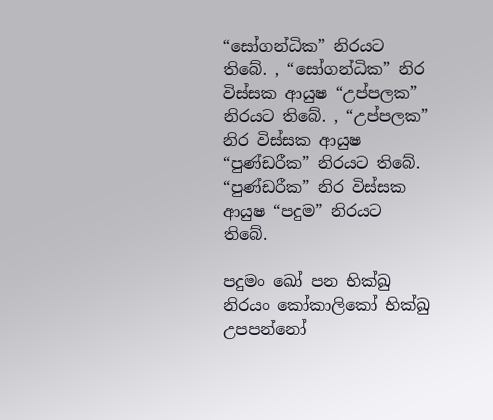“සෝගන්ධික” නිරයට තිබේ. , “සෝගන්ධික” නිර විස්සක ආයුෂ “උප්පලක” නිරයට තිබේ. , “උප්පලක” නිර විස්සක ආයුෂ “පුණ්ඩරීක” නිරයට තිබේ. “පුණ්ඩරීක” නිර විස්සක ආයුෂ “පදුම” නිරයට තිබේ.

පදුමං ඛෝ පන භික්ඛු නිරයං කෝකාලිකෝ භික්ඛු උපපන්නෝ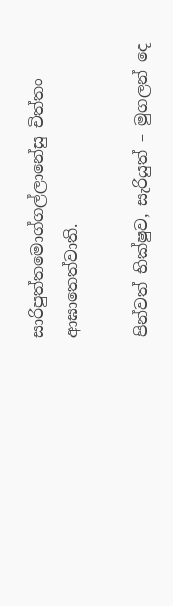සාරිපුත්තමොග්ගල්ලානේසු චිත්තං ආඝාතෙත්වාති.

පින්වත් භික්ෂුව, සැරියුත් – මුගලන් දෙ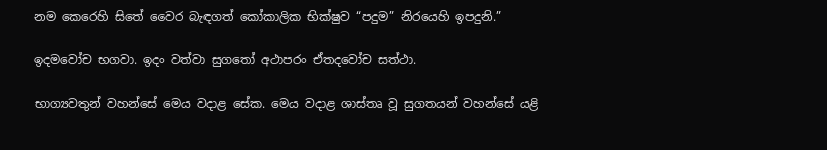නම කෙරෙහි සිතේ වෛර බැඳගත් කෝකාලික භික්ෂුව “පදුම” නිරයෙහි ඉපදුනි.”

ඉදමවෝච භගවා. ඉදං වත්වා සුගතෝ අථාපරං ඒතදවෝච සත්ථා.

භාග්‍යවතුන් වහන්සේ මෙය වදාළ සේක. මෙය වදාළ ශාස්තෘ වූ සුගතයන් වහන්සේ යළි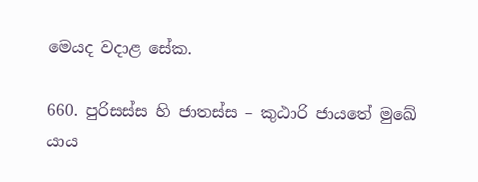මෙයද වදාළ සේක.

660. පුරිසස්ස හි ජාතස්ස – කුඨාරි ජායතේ මුඛේ
යාය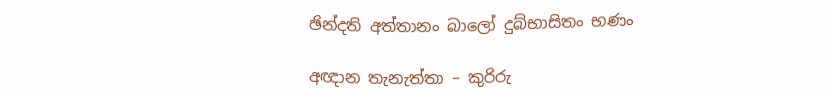ඡින්දති අත්තානං බාලෝ දුබ්භාසිතං භණං

අඥාන තැනැත්තා – කුරිරු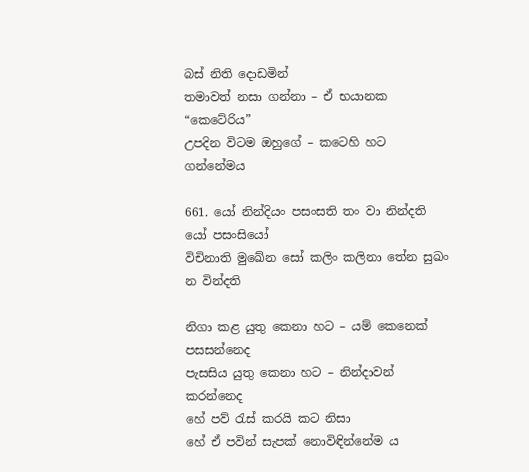බස් නිති දොඩමින්
තමාවත් නසා ගන්නා – ඒ භයානක “කෙටේරිය”
උපදින විටම ඔහුගේ – කටෙහි හට ගන්නේමය

661. යෝ නින්දියං පසංසති තං වා නින්දති යෝ පසංසියෝ
විචිනාති මුඛේන සෝ කලිං කලිනා තේන සුඛං න වින්දති

නිගා කළ යුතු කෙනා හට – යම් කෙනෙක් පසසන්නෙද
පැසසිය යුතු කෙනා හට – නින්දාවන් කරන්නෙද
හේ පව් රැස් කරයි කට නිසා
හේ ඒ පවින් සැපක් නොවිඳින්නේම ය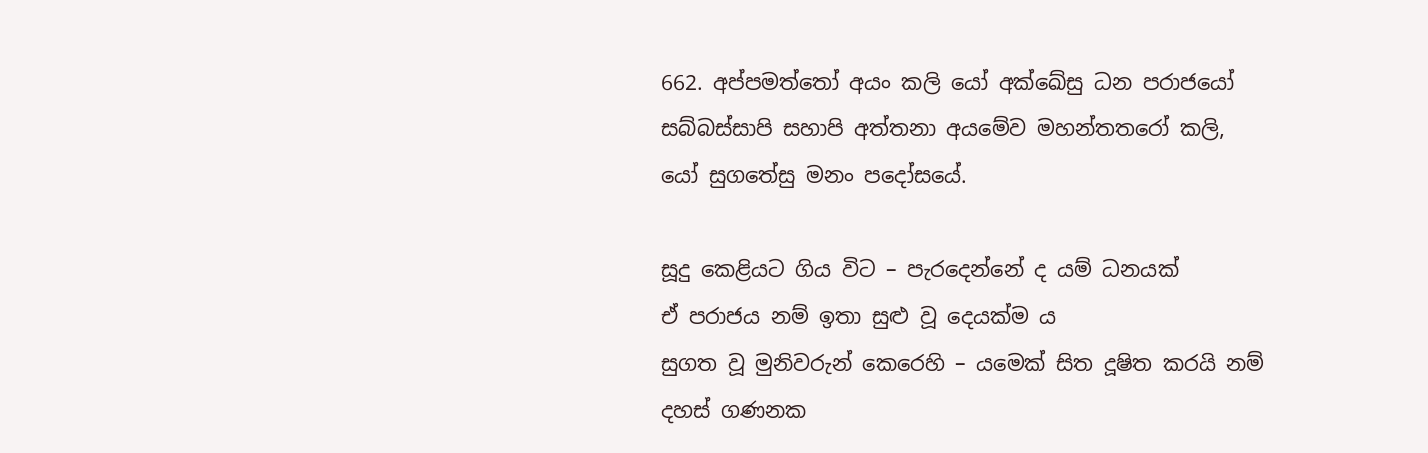662. අප්පමත්තෝ අයං කලි යෝ අක්ඛේසු ධන පරාජයෝ
සබ්බස්සාපි සහාපි අත්තනා අයමේව මහන්තතරෝ කලි,
යෝ සුගතේසු මනං පදෝසයේ.

සූදු කෙළියට ගිය විට – පැරදෙන්නේ ද යම් ධනයක්
ඒ පරාජය නම් ඉතා සුළු වූ දෙයක්ම ය
සුගත වූ මුනිවරුන් කෙරෙහි – යමෙක් සිත දූෂිත කරයි නම්
දහස් ගණනක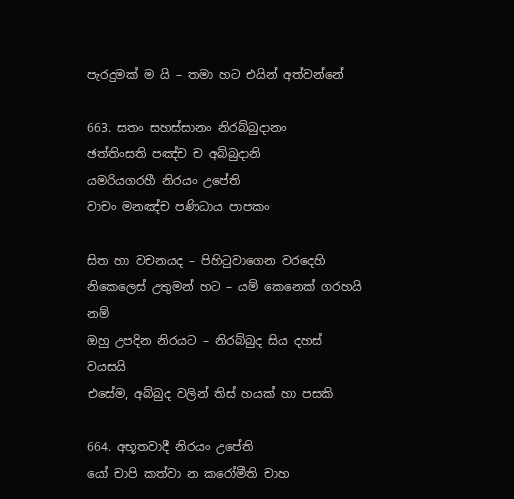පැරදුමක් ම යි – තමා හට එයින් අත්වන්නේ

663. සතං සහස්සානං නිරබ්බුදානං
ඡත්තිංසති පඤ්ච ච අබ්බුදානි
යමරියගරහී නිරයං උපේති
වාචං මනඤ්ච පණිධාය පාපකං

සිත හා වචනයද – පිහිටුවාගෙන වරදෙහි
නිකෙලෙස් උතුමන් හට – යම් කෙනෙක් ගරහයි නම්
ඔහු උපදින නිරයට – නිරබ්බුද සිය දහස් වයසයි
එසේම, අබ්බුද වලින් තිස් හයක් හා පසකි

664. අභූතවාදී නිරයං උපේති
යෝ චාපි කත්වා න කරෝමීති චාහ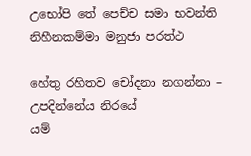උභෝපි තේ පෙච්ච සමා භවන්ති
නිහීනකම්මා මනුජා පරත්ථ

හේතු රහිතව චෝදනා නගන්නා – උපදින්නේය නිරයේ
යම්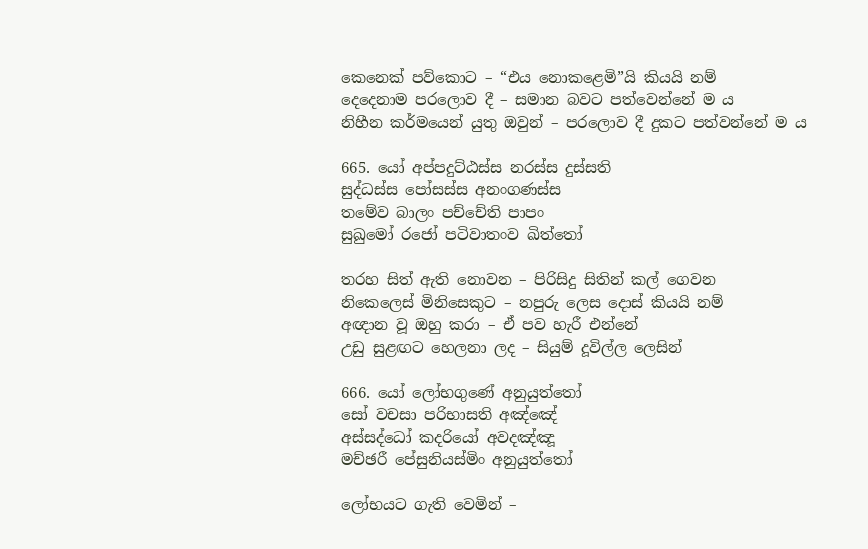කෙනෙක් පව්කොට – “එය නොකළෙමි”යි කියයි නම්
දෙදෙනාම පරලොව දී – සමාන බවට පත්වෙන්නේ ම ය
නිහීන කර්මයෙන් යුතු ඔවුන් – පරලොව දී දුකට පත්වන්නේ ම ය

665. යෝ අප්පදුට්ඨස්ස නරස්ස දුස්සති
සුද්ධස්ස පෝසස්ස අනංගණස්ස
තමේව බාලං පච්චේති පාපං
සුඛුමෝ රජෝ පටිවාතංව ඛිත්තෝ

තරහ සිත් ඇති නොවන – පිරිසිදු සිතින් කල් ගෙවන
නිකෙලෙස් මිනිසෙකුට – නපුරු ලෙස දොස් කියයි නම්
අඥාන වූ ඔහු කරා – ඒ පව හැරී එන්නේ
උඩු සුළඟට හෙලනා ලද – සියුම් දූවිල්ල ලෙසින්

666. යෝ ලෝභගුණේ අනුයුත්තෝ
සෝ වචසා පරිභාසති අඤ්ඤේ
අස්සද්ධෝ කදරියෝ අවදඤ්ඤූ
මච්ඡරී පේසුනියස්මිං අනුයුත්තෝ

ලෝභයට ගැති වෙමින් –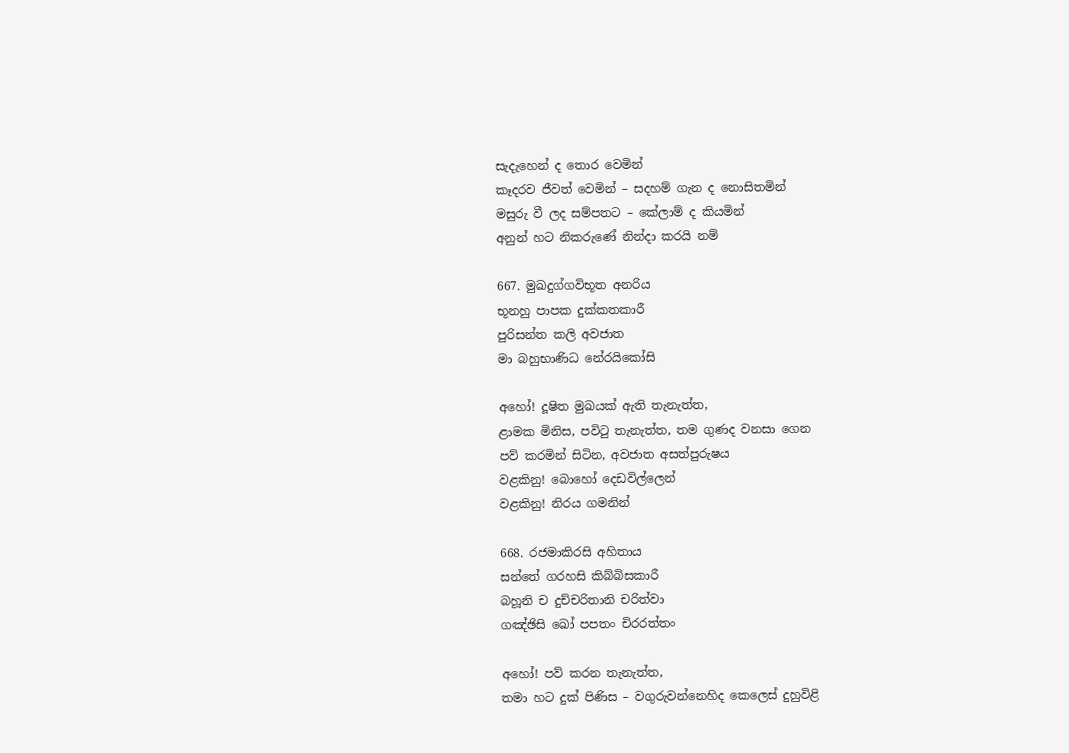සැදැහෙන් ද තොර වෙමින්
කෑදරව ජීවත් වෙමින් – සදහම් ගැන ද නොසිතමින්
මසුරු වී ලද සම්පතට – කේලාම් ද කියමින්
අනුන් හට නිකරුණේ නින්දා කරයි නම්

667. මුඛදුග්ගවිභූත අනරිය
භූනහු පාපක දුක්කතකාරී
පුරිසන්ත කලි අවජාත
මා බහුභාණිධ නේරයිකෝසි

අහෝ! දූෂිත මුඛයක් ඇති තැනැත්ත,
ළාමක මිනිස, පවිටු තැනැත්ත, තම ගුණද වනසා ගෙන
පව් කරමින් සිටින, අවජාත අසත්පුරුෂය
වළකිනු! බොහෝ දෙඩවිල්ලෙන්
වළකිනු! නිරය ගමනින්

668. රජමාකිරසි අහිතාය
සන්තේ ගරහසි කිබ්බිසකාරී
බහූනි ච දුච්චරිතානි චරිත්වා
ගඤ්ඡිසි ඛෝ පපතං චිරරත්තං

අහෝ! පව් කරන තැනැත්ත,
තමා හට දුක් පිණිස – වගුරුවන්නෙහිද කෙලෙස් දුහුවිළි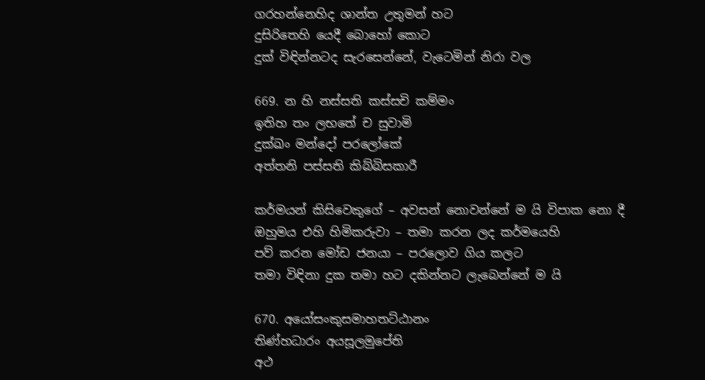ගරහන්නෙහිද ශාන්ත උතුමන් හට
දුසිරිතෙහි යෙදී බොහෝ කොට
දුක් විඳින්නටද සැරසෙන්නේ, වැටෙමින් නිරා වල

669. න හි නස්සති කස්සචි කම්මං
ඉතිහ තං ලභතේ ච සුවාමි
දුක්ඛං මන්දෝ පරලෝකේ
අත්තනි පස්සති කිබ්බිසකාරී

කර්මයන් කිසිවෙකුගේ – අවසන් නොවන්නේ ම යි විපාක නො දී
ඔහුමය එහි හිමිකරුවා – තමා කරන ලද කර්මයෙහි
පව් කරන මෝඩ ජනයා – පරලොව ගිය කලට
තමා විඳිනා දුක තමා හට දකින්නට ලැබෙන්නේ ම යි

670. අයෝසංකුසමාහතට්ඨානං
තිණ්හධාරං අයසූලමුපේති
අථ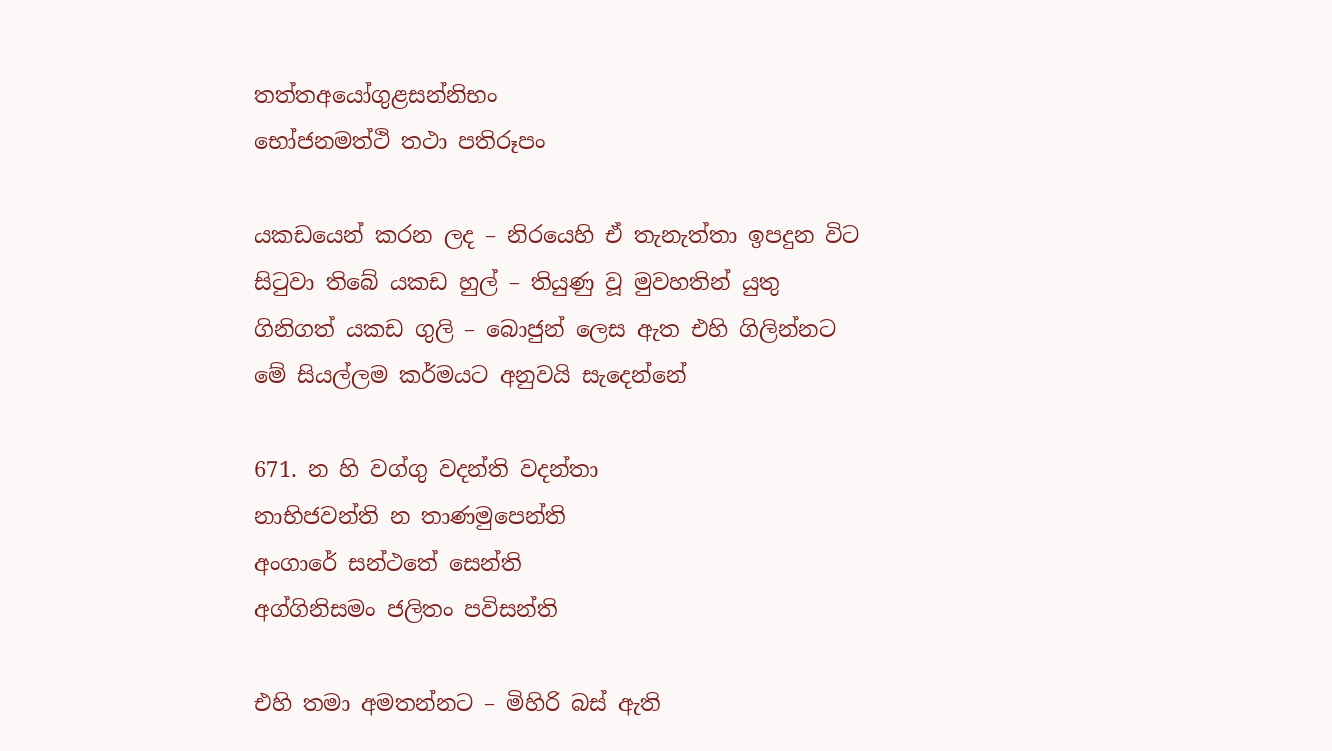තත්තඅයෝගුළසන්නිභං
භෝජනමත්ථි තථා පතිරූපං

යකඩයෙන් කරන ලද – නිරයෙහි ඒ තැනැත්තා ඉපදුන විට
සිටුවා තිබේ යකඩ හුල් – තියුණු වූ මුවහතින් යුතු
ගිනිගත් යකඩ ගුලි – බොජුන් ලෙස ඇත එහි ගිලින්නට
මේ සියල්ලම කර්මයට අනුවයි සැදෙන්නේ

671. න හි වග්ගු වදන්ති වදන්තා
නාභිජවන්ති න තාණමුපෙන්ති
අංගාරේ සන්ථතේ සෙන්ති
අග්ගිනිසමං ජලිතං පවිසන්ති

එහි තමා අමතන්නට – මිහිරි බස් ඇති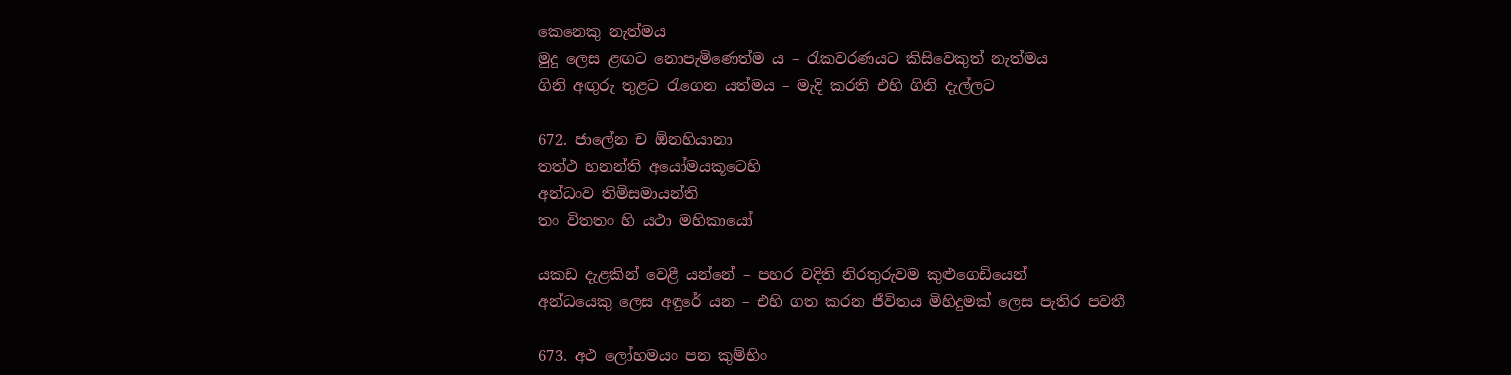කෙනෙකු නැත්මය
මුදු ලෙස ළඟට නොපැමිණෙත්ම ය – රැකවරණයට කිසිවෙකුත් නැත්මය
ගිනි අඟුරු තුළට රැගෙන යත්මය – මැදි කරති එහි ගිනි දැල්ලට

672. ජාලේන ච ඕනහියානා
තත්ථ හනන්ති අයෝමයකූටෙහි
අන්ධංව තිමිසමායන්ති
තං විතතං හි යථා මහිකායෝ

යකඩ දැළකින් වෙළී යන්නේ – පහර වදිති නිරතුරුවම කුළුගෙඩියෙන්
අන්ධයෙකු ලෙස අඳුරේ යන – එහි ගත කරන ජීවිතය මිහිදුමක් ලෙස පැතිර පවතී

673. අථ ලෝහමයං පන කුම්භිං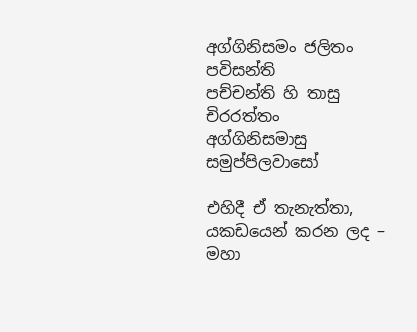අග්ගිනිසමං ජලිතං පවිසන්ති
පච්චන්ති හි තාසු චිරරත්තං
අග්ගිනිසමාසු සමුප්පිලවාසෝ

එහිදී ඒ තැනැත්තා,
යකඩයෙන් කරන ලද – මහා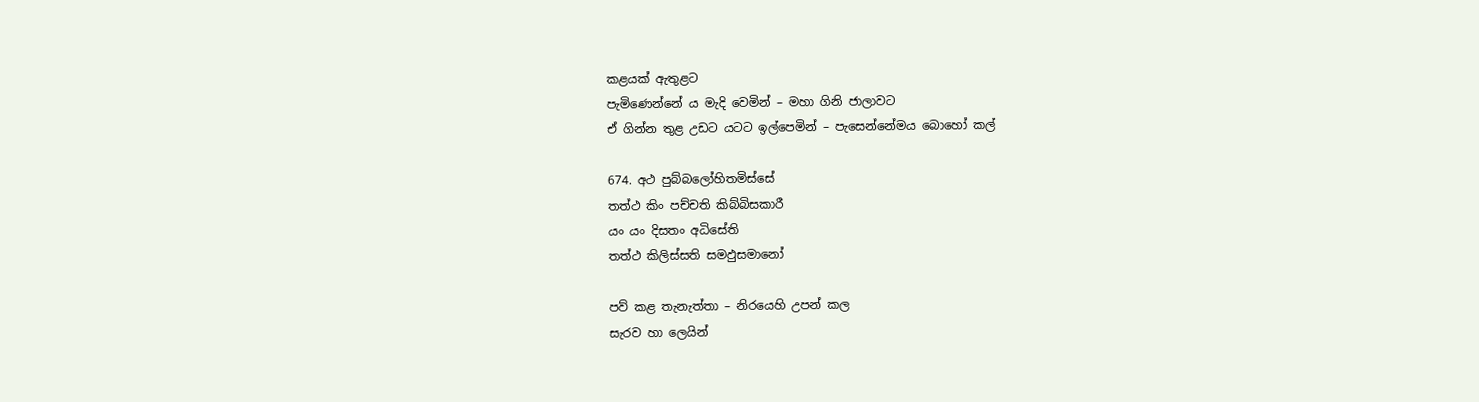කළයක් ඇතුළට
පැමිණෙන්නේ ය මැදි වෙමින් – මහා ගිනි ජාලාවට
ඒ ගින්න තුළ උඩට යටට ඉල්පෙමින් – පැසෙන්නේමය බොහෝ කල්

674. අථ පුබ්බලෝහිතමිස්සේ
තත්ථ කිං පච්චති කිබ්බිසකාරී
යං යං දිසතං අධිසේති
තත්ථ කිලිස්සති සමඵුසමානෝ

පව් කළ තැනැත්තා – නිරයෙහි උපන් කල
සැරව හා ලෙයින්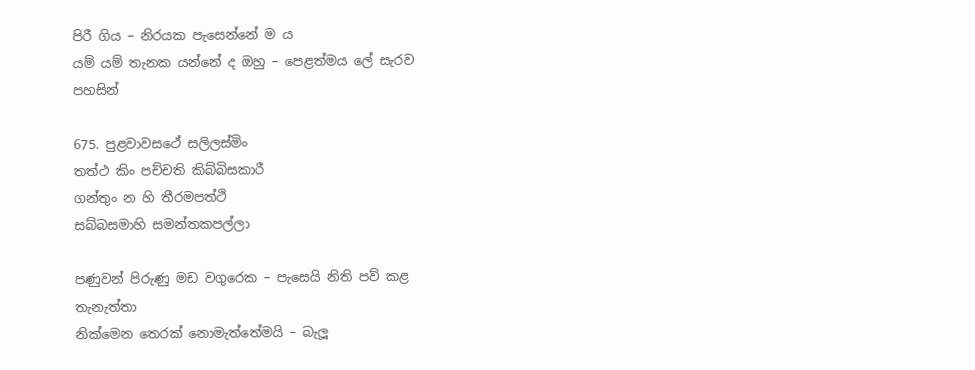පිරී ගිය – නිරයක පැසෙන්නේ ම ය
යම් යම් තැනක යන්නේ ද ඔහු – පෙළත්මය ලේ සැරව පහසින්

675. පුළවාවසථේ සලිලස්මිං
තත්ථ කිං පච්චති කිබ්බිසකාරී
ගන්තුං න හි තීරමපත්ථි
සබ්බසමාහි සමන්තකපල්ලා

පණුවන් පිරුණු මඩ වගුරෙක – පැසෙයි නිති පව් කළ තැනැත්තා
නික්මෙන තෙරක් නොමැත්තේමයි – බැලූ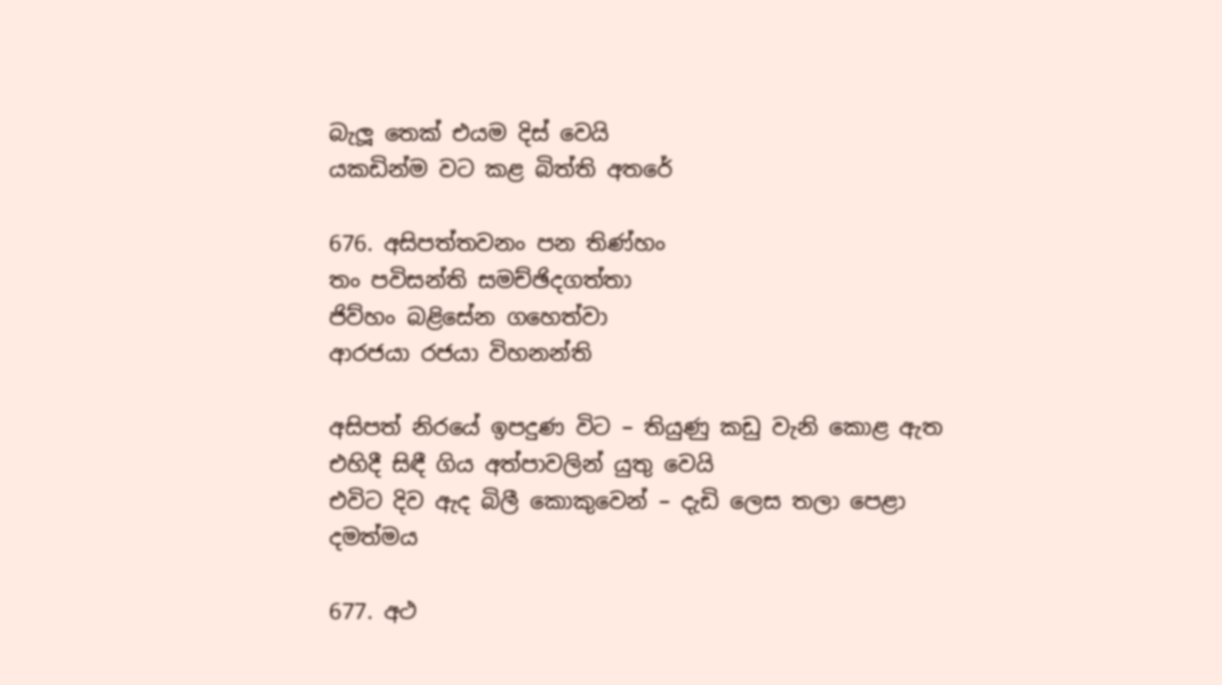බැලූ තෙක් එයම දිස් වෙයි
යකඩින්ම වට කළ බිත්ති අතරේ

676. අසිපත්තවනං පන තිණ්හං
තං පවිසන්ති සමච්ඡිදගත්තා
ජිව්හං බළිසේන ගහෙත්වා
ආරජයා රජයා විහනන්ති

අසිපත් නිරයේ ඉපදුණ විට – තියුණු කඩු වැනි කොළ ඇත
එහිදී සිඳී ගිය අත්පාවලින් යුතු වෙයි
එවිට දිව ඇද බිලී කොකුවෙන් – දැඩි ලෙස තලා පෙළා දමත්මය

677. අථ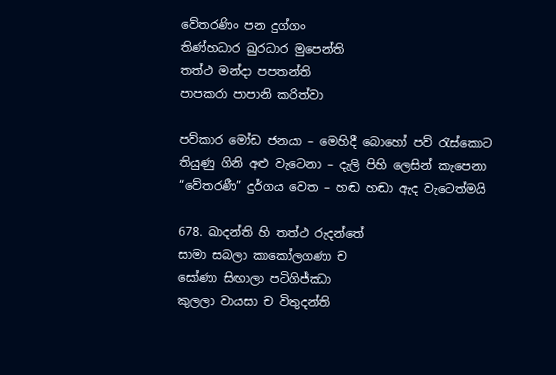වේතරණිං පන දුග්ගං
තිණ්හධාර ඛුරධාර මුපෙන්ති
තත්ථ මන්දා පපතන්ති
පාපකරා පාපානි කරිත්වා

පව්කාර මෝඩ ජනයා – මෙහිදී බොහෝ පව් රැස්කොට
තියුණු ගිනි අළු වැටෙනා – දැලි පිහි ලෙසින් කැපෙනා
“වේතරණී” දුර්ගය වෙත – හඬ හඬා ඇද වැටෙත්මයි

678. ඛාදන්ති හි තත්ථ රුදන්තේ
සාමා සබලා කාකෝලගණා ච
සෝණා සිඟාලා පටිගිජ්ඣා
කුලලා වායසා ච විතුදන්ති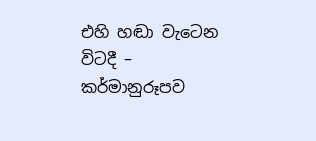එහි හඬා වැටෙන විටදී – කර්මානුරූපව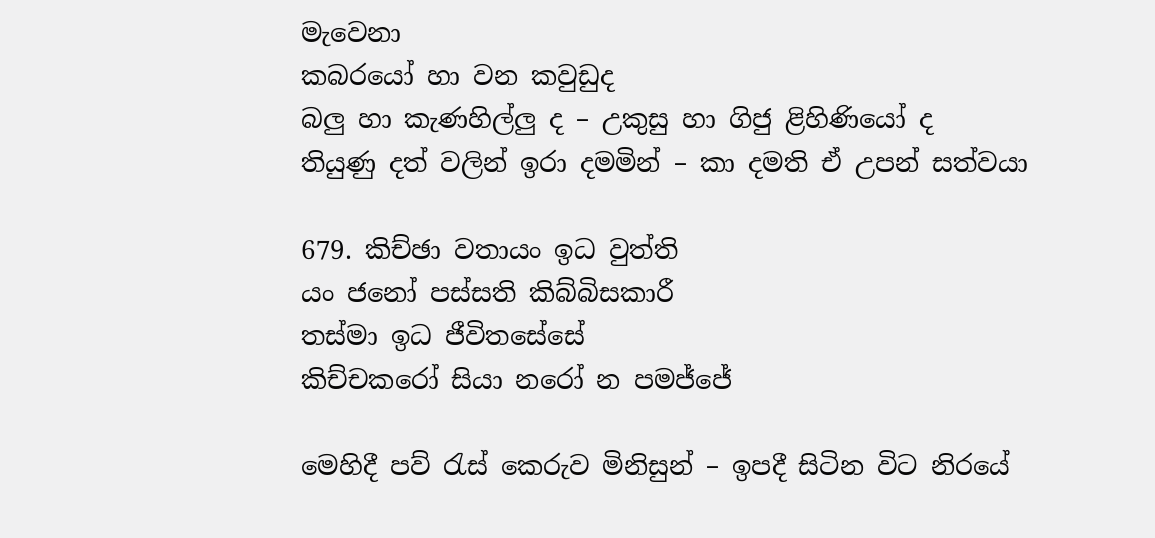මැවෙනා
කබරයෝ හා වන කවුඩුද
බලු හා කැණහිල්ලු ද – උකුසු හා ගිජු ළිහිණියෝ ද
තියුණු දත් වලින් ඉරා දමමින් – කා දමති ඒ උපන් සත්වයා

679. කිච්ඡා වතායං ඉධ වුත්ති
යං ජනෝ පස්සති කිබ්බිසකාරී
තස්මා ඉධ ජීවිතසේසේ
කිච්චකරෝ සියා නරෝ න පමජ්ජේ

මෙහිදී පව් රැස් කෙරුව මිනිසුන් – ඉපදී සිටින විට නිරයේ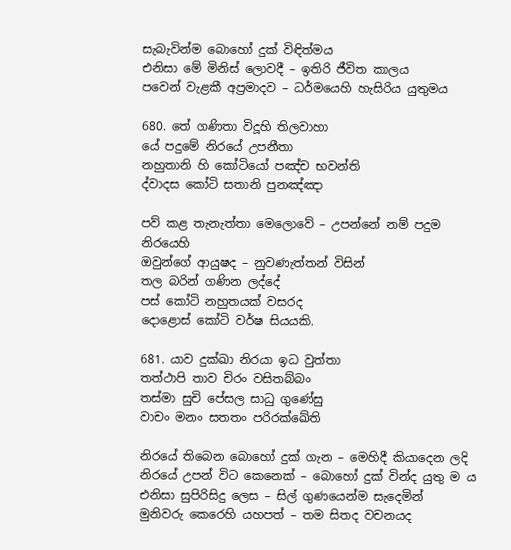සැබැවින්ම බොහෝ දුක් විඳිත්මය
එනිසා මේ මිනිස් ලොවදී – ඉතිරි ජීවිත කාලය
පවෙන් වැළකී අප්‍රමාදව – ධර්මයෙහි හැසිරිය යුතුමය

680. තේ ගණිතා විදූහි තිලවාහා
යේ පදුමේ නිරයේ උපනීතා
නහුතානි හි කෝටියෝ පඤ්ච භවන්ති
ද්වාදස කෝටි සතානි පුනඤ්ඤා

පව් කළ තැනැත්තා මෙලොවේ – උපන්නේ නම් පදුම නිරයෙහි
ඔවුන්ගේ ආයුෂද – නුවණැත්තන් විසින්
තල බරින් ගණින ලද්දේ
පස් කෝටි නහුතයක් වසරද
දොළොස් කෝටි වර්ෂ සියයකි.

681. යාව දුක්ඛා නිරයා ඉධ වුත්තා
තත්ථාපි තාව චිරං වසිතබ්බං
තස්මා සුචි පේසල සාධු ගුණේසු
වාචං මනං සතතං පරිරක්ඛේති

නිරයේ තිබෙන බොහෝ දුක් ගැන – මෙහිදී කියාදෙන ලදි
නිරයේ උපන් විට කෙනෙක් – බොහෝ දුක් වින්ද යුතු ම ය
එනිසා සුපිරිසිදු ලෙස – සිල් ගුණයෙන්ම සැදෙමින්
මුනිවරු කෙරෙහි යහපත් – තම සිතද වචනයද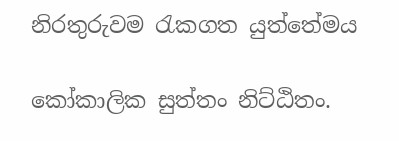නිරතුරුවම රැකගත යුත්තේමය

කෝකාලික සුත්තං නිට්ඨිතං.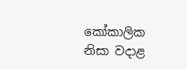කෝකාලික නිසා වදාළ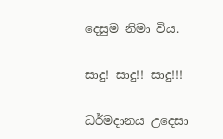දෙසුම නිමා විය.

සාදු! සාදු!! සාදු!!!

ධර්මදානය උදෙසා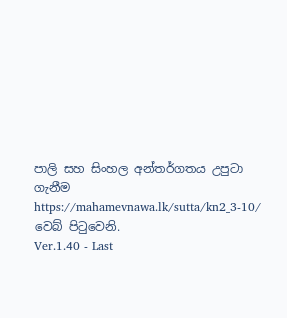පාලි සහ සිංහල අන්තර්ගතය උපුටා ගැනීම https://mahamevnawa.lk/sutta/kn2_3-10/ වෙබ් පිටුවෙනි.
Ver.1.40 - Last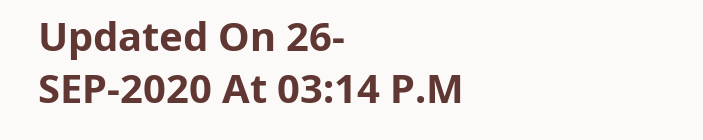Updated On 26-SEP-2020 At 03:14 P.M